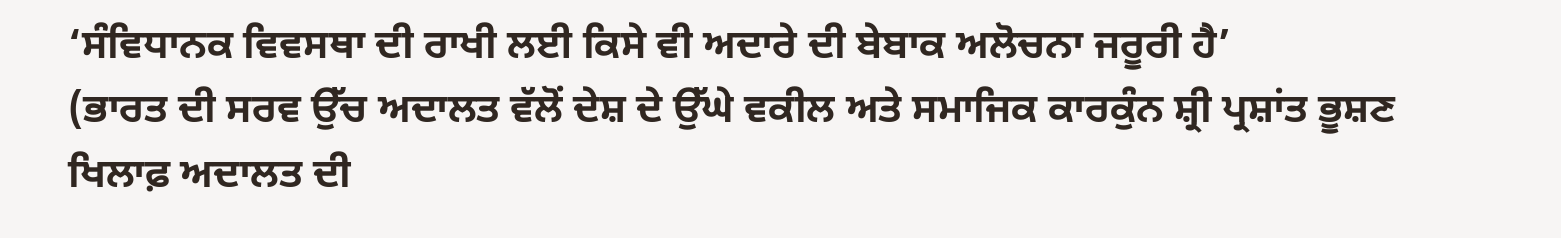‘ਸੰਵਿਧਾਨਕ ਵਿਵਸਥਾ ਦੀ ਰਾਖੀ ਲਈ ਕਿਸੇ ਵੀ ਅਦਾਰੇ ਦੀ ਬੇਬਾਕ ਅਲੋਚਨਾ ਜਰੂਰੀ ਹੈ’
(ਭਾਰਤ ਦੀ ਸਰਵ ਉੱਚ ਅਦਾਲਤ ਵੱਲੋਂ ਦੇਸ਼ ਦੇ ਉੱਘੇ ਵਕੀਲ ਅਤੇ ਸਮਾਜਿਕ ਕਾਰਕੁੰਨ ਸ਼੍ਰੀ ਪ੍ਰਸ਼ਾਂਤ ਭੂਸ਼ਣ ਖਿਲਾਫ਼ ਅਦਾਲਤ ਦੀ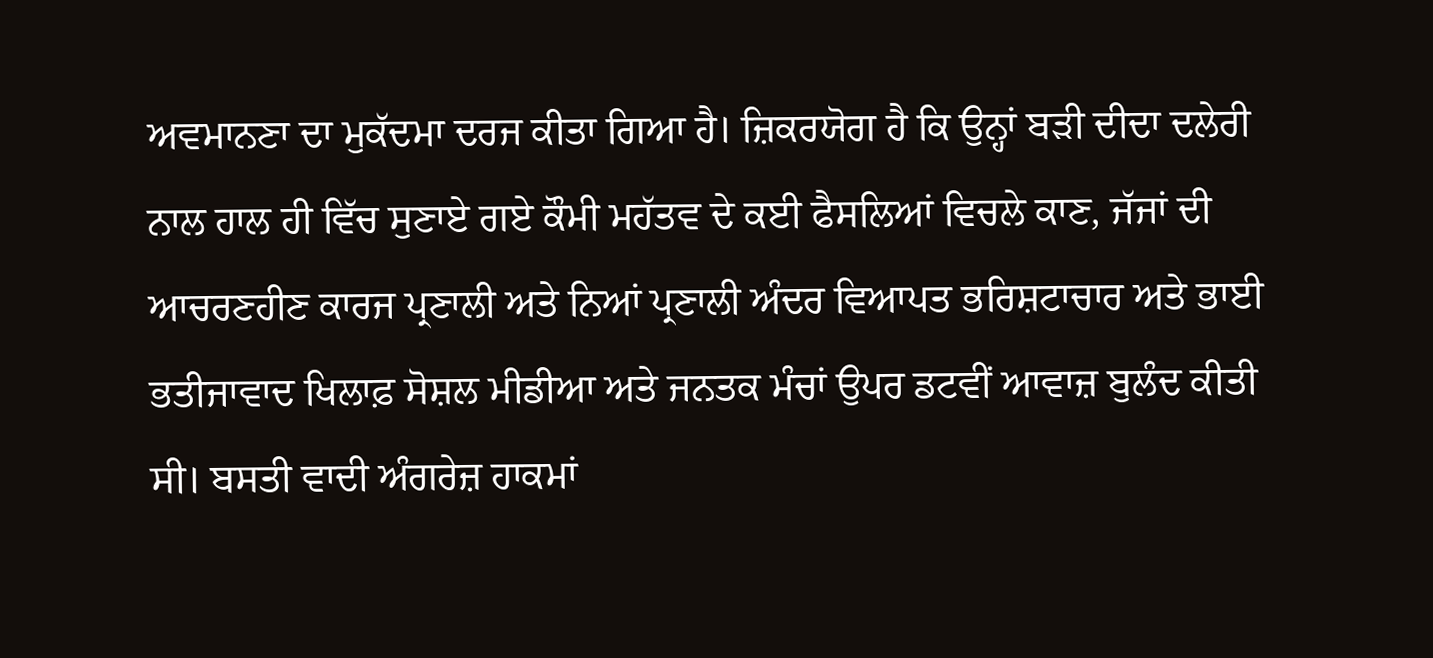ਅਵਮਾਨਣਾ ਦਾ ਮੁਕੱਦਮਾ ਦਰਜ ਕੀਤਾ ਗਿਆ ਹੈ। ਜ਼ਿਕਰਯੋਗ ਹੈ ਕਿ ਉਨ੍ਹਾਂ ਬੜੀ ਦੀਦਾ ਦਲੇਰੀ ਨਾਲ ਹਾਲ ਹੀ ਵਿੱਚ ਸੁਣਾਏ ਗਏ ਕੌਮੀ ਮਹੱਤਵ ਦੇ ਕਈ ਫੈਸਲਿਆਂ ਵਿਚਲੇ ਕਾਣ, ਜੱਜਾਂ ਦੀ ਆਚਰਣਹੀਣ ਕਾਰਜ ਪ੍ਰਣਾਲੀ ਅਤੇ ਨਿਆਂ ਪ੍ਰਣਾਲੀ ਅੰਦਰ ਵਿਆਪਤ ਭਰਿਸ਼ਟਾਚਾਰ ਅਤੇ ਭਾਈ ਭਤੀਜਾਵਾਦ ਖਿਲਾਫ਼ ਸੋਸ਼ਲ ਮੀਡੀਆ ਅਤੇ ਜਨਤਕ ਮੰਚਾਂ ਉਪਰ ਡਟਵੀਂ ਆਵਾਜ਼ ਬੁਲੰਦ ਕੀਤੀ ਸੀ। ਬਸਤੀ ਵਾਦੀ ਅੰਗਰੇਜ਼ ਹਾਕਮਾਂ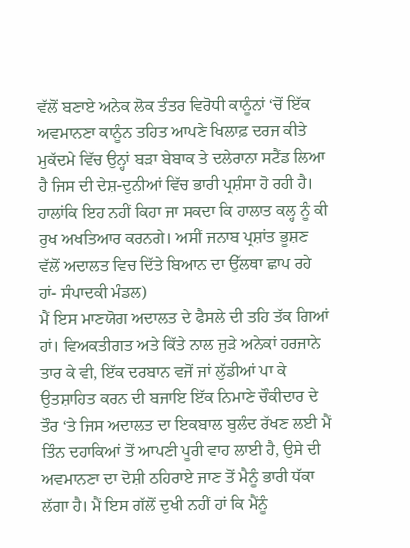ਵੱਲੋਂ ਬਣਾਏ ਅਨੇਕ ਲੋਕ ਤੰਤਰ ਵਿਰੋਧੀ ਕਾਨੂੰਨਾਂ ‘ਚੋਂ ਇੱਕ ਅਵਮਾਨਣਾ ਕਾਨੂੰਨ ਤਹਿਤ ਆਪਣੇ ਖਿਲਾਫ਼ ਦਰਜ ਕੀਤੇ ਮੁਕੱਦਮੇ ਵਿੱਚ ਉਨ੍ਹਾਂ ਬੜਾ ਬੇਬਾਕ ਤੇ ਦਲੇਰਾਨਾ ਸਟੈਂਡ ਲਿਆ ਹੈ ਜਿਸ ਦੀ ਦੇਸ਼-ਦੁਨੀਆਂ ਵਿੱਚ ਭਾਰੀ ਪ੍ਰਸ਼ੰਸਾ ਹੋ ਰਹੀ ਹੈ। ਹਾਲਾਂਕਿ ਇਹ ਨਹੀਂ ਕਿਹਾ ਜਾ ਸਕਦਾ ਕਿ ਹਾਲਾਤ ਕਲ੍ਹ ਨੂੰ ਕੀ ਰੁਖ ਅਖਤਿਆਰ ਕਰਨਗੇ। ਅਸੀਂ ਜਨਾਬ ਪ੍ਰਸ਼ਾਂਤ ਭੂਸ਼ਣ ਵੱਲੋਂ ਅਦਾਲਤ ਵਿਚ ਦਿੱਤੇ ਬਿਆਨ ਦਾ ਉੱਲਥਾ ਛਾਪ ਰਹੇ ਹਾਂ- ਸੰਪਾਦਕੀ ਮੰਡਲ)
ਮੈਂ ਇਸ ਮਾਣਯੋਗ ਅਦਾਲਤ ਦੇ ਫੈਸਲੇ ਦੀ ਤਹਿ ਤੱਕ ਗਿਆਂ ਹਾਂ। ਵਿਅਕਤੀਗਤ ਅਤੇ ਕਿੱਤੇ ਨਾਲ ਜੁੜੇ ਅਨੇਕਾਂ ਹਰਜਾਨੇ ਤਾਰ ਕੇ ਵੀ, ਇੱਕ ਦਰਬਾਨ ਵਜੋਂ ਜਾਂ ਲੁੱਡੀਆਂ ਪਾ ਕੇ ਉਤਸ਼ਾਹਿਤ ਕਰਨ ਦੀ ਬਜਾਇ ਇੱਕ ਨਿਮਾਣੇ ਚੌਕੀਦਾਰ ਦੇ ਤੌਰ ‘ਤੇ ਜਿਸ ਅਦਾਲਤ ਦਾ ਇਕਬਾਲ ਬੁਲੰਦ ਰੱਖਣ ਲਈ ਮੈਂ ਤਿੰਨ ਦਹਾਕਿਆਂ ਤੋਂ ਆਪਣੀ ਪੂਰੀ ਵਾਹ ਲਾਈ ਹੈ, ਉਸੇ ਦੀ ਅਵਮਾਨਣਾ ਦਾ ਦੋਸ਼ੀ ਠਹਿਰਾਏ ਜਾਣ ਤੋਂ ਮੈਨੂੰ ਭਾਰੀ ਧੱਕਾ ਲੱਗਾ ਹੈ। ਮੈਂ ਇਸ ਗੱਲੋਂ ਦੁਖੀ ਨਹੀਂ ਹਾਂ ਕਿ ਮੈਂਨੂੰ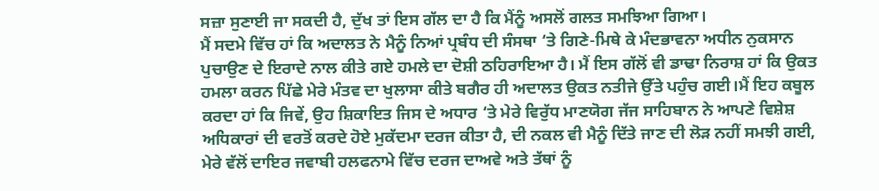ਸਜ਼ਾ ਸੁਣਾਈ ਜਾ ਸਕਦੀ ਹੈ, ਦੁੱਖ ਤਾਂ ਇਸ ਗੱਲ ਦਾ ਹੈ ਕਿ ਮੈਂਨੂੰ ਅਸਲੋਂ ਗਲਤ ਸਮਝਿਆ ਗਿਆ।
ਮੈਂ ਸਦਮੇ ਵਿੱਚ ਹਾਂ ਕਿ ਅਦਾਲਤ ਨੇ ਮੈਨੂੰ ਨਿਆਂ ਪ੍ਰਬੰਧ ਦੀ ਸੰਸਥਾ ‘ਤੇ ਗਿਣੇ-ਮਿਥੇ ਕੇ ਮੰਦਭਾਵਨਾ ਅਧੀਨ ਨੁਕਸਾਨ ਪੁਚਾਉਣ ਦੇ ਇਰਾਦੇ ਨਾਲ ਕੀਤੇ ਗਏ ਹਮਲੇ ਦਾ ਦੋਸ਼ੀ ਠਹਿਰਾਇਆ ਹੈ। ਮੈਂ ਇਸ ਗੱਲੋਂ ਵੀ ਡਾਢਾ ਨਿਰਾਸ਼ ਹਾਂ ਕਿ ਉਕਤ ਹਮਲਾ ਕਰਨ ਪਿੱਛੇ ਮੇਰੇ ਮੰਤਵ ਦਾ ਖੁਲਾਸਾ ਕੀਤੇ ਬਗੈਰ ਹੀ ਅਦਾਲਤ ਉਕਤ ਨਤੀਜੇ ਉੱਤੇ ਪਹੁੰਚ ਗਈ।ਮੈਂ ਇਹ ਕਬੂਲ ਕਰਦਾ ਹਾਂ ਕਿ ਜਿਵੇਂ, ਉਹ ਸ਼ਿਕਾਇਤ ਜਿਸ ਦੇ ਅਧਾਰ ‘ਤੇ ਮੇਰੇ ਵਿਰੁੱਧ ਮਾਣਯੋਗ ਜੱਜ ਸਾਹਿਬਾਨ ਨੇ ਆਪਣੇ ਵਿਸ਼ੇਸ਼ ਅਧਿਕਾਰਾਂ ਦੀ ਵਰਤੋਂ ਕਰਦੇ ਹੋਏ ਮੁਕੱਦਮਾ ਦਰਜ ਕੀਤਾ ਹੈ, ਦੀ ਨਕਲ ਵੀ ਮੈਨੂੰ ਦਿੱਤੇ ਜਾਣ ਦੀ ਲੋੜ ਨਹੀਂ ਸਮਝੀ ਗਈ, ਮੇਰੇ ਵੱਲੋਂ ਦਾਇਰ ਜਵਾਬੀ ਹਲਫਨਾਮੇ ਵਿੱਚ ਦਰਜ ਦਾਅਵੇ ਅਤੇ ਤੱਥਾਂ ਨੂੰ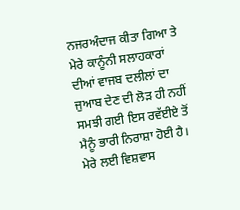ਨਜਰਅੰਦਾਜ ਕੀਤਾ ਗਿਆ ਤੇ ਮੇਰੇ ਕਾਨੂੰਨੀ ਸਲਾਹਕਾਰਾਂ ਦੀਆਂ ਵਾਜਬ ਦਲੀਲਾਂ ਦਾ ਜੁਆਬ ਦੇਣ ਦੀ ਲੋੜ ਹੀ ਨਹੀਂ ਸਮਝੀ ਗਈ ਇਸ ਰਵੱਈਏ ਤੋਂ ਮੈਨੂੰ ਭਾਰੀ ਨਿਰਾਸ਼ਾ ਹੋਈ ਹੈ।
ਮੇਰੇ ਲਈ ਵਿਸ਼ਵਾਸ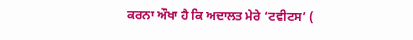ਕਰਨਾ ਔਖਾ ਹੈ ਕਿ ਅਦਾਲਤ ਮੇਰੇ ‘ਟਵੀਟਸ’ (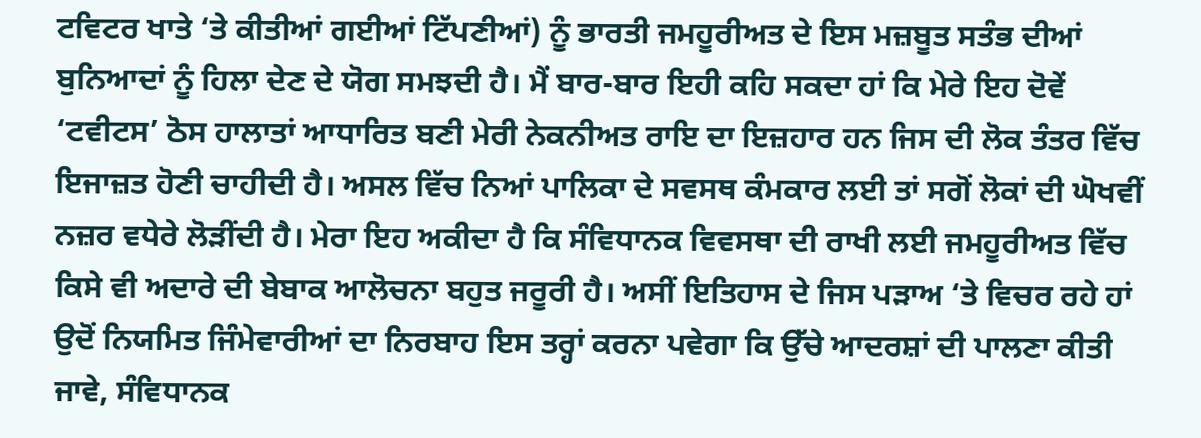ਟਵਿਟਰ ਖਾਤੇ ‘ਤੇ ਕੀਤੀਆਂ ਗਈਆਂ ਟਿੱਪਣੀਆਂ) ਨੂੰ ਭਾਰਤੀ ਜਮਹੂਰੀਅਤ ਦੇ ਇਸ ਮਜ਼ਬੂਤ ਸਤੰਭ ਦੀਆਂ ਬੁਨਿਆਦਾਂ ਨੂੰ ਹਿਲਾ ਦੇਣ ਦੇ ਯੋਗ ਸਮਝਦੀ ਹੈ। ਮੈਂ ਬਾਰ-ਬਾਰ ਇਹੀ ਕਹਿ ਸਕਦਾ ਹਾਂ ਕਿ ਮੇਰੇ ਇਹ ਦੋਵੇਂ ‘ਟਵੀਟਸ’ ਠੋਸ ਹਾਲਾਤਾਂ ਆਧਾਰਿਤ ਬਣੀ ਮੇਰੀ ਨੇਕਨੀਅਤ ਰਾਇ ਦਾ ਇਜ਼ਹਾਰ ਹਨ ਜਿਸ ਦੀ ਲੋਕ ਤੰਤਰ ਵਿੱਚ ਇਜਾਜ਼ਤ ਹੋਣੀ ਚਾਹੀਦੀ ਹੈ। ਅਸਲ ਵਿੱਚ ਨਿਆਂ ਪਾਲਿਕਾ ਦੇ ਸਵਸਥ ਕੰਮਕਾਰ ਲਈ ਤਾਂ ਸਗੋਂ ਲੋਕਾਂ ਦੀ ਘੋਖਵੀਂ ਨਜ਼ਰ ਵਧੇਰੇ ਲੋੜੀਂਦੀ ਹੈ। ਮੇਰਾ ਇਹ ਅਕੀਦਾ ਹੈ ਕਿ ਸੰਵਿਧਾਨਕ ਵਿਵਸਥਾ ਦੀ ਰਾਖੀ ਲਈ ਜਮਹੂਰੀਅਤ ਵਿੱਚ ਕਿਸੇ ਵੀ ਅਦਾਰੇ ਦੀ ਬੇਬਾਕ ਆਲੋਚਨਾ ਬਹੁਤ ਜਰੂਰੀ ਹੈ। ਅਸੀਂ ਇਤਿਹਾਸ ਦੇ ਜਿਸ ਪੜਾਅ ‘ਤੇ ਵਿਚਰ ਰਹੇ ਹਾਂ ਉਦੋਂ ਨਿਯਮਿਤ ਜਿੰਮੇਵਾਰੀਆਂ ਦਾ ਨਿਰਬਾਹ ਇਸ ਤਰ੍ਹਾਂ ਕਰਨਾ ਪਵੇਗਾ ਕਿ ਉੱਚੇ ਆਦਰਸ਼ਾਂ ਦੀ ਪਾਲਣਾ ਕੀਤੀ ਜਾਵੇ, ਸੰਵਿਧਾਨਕ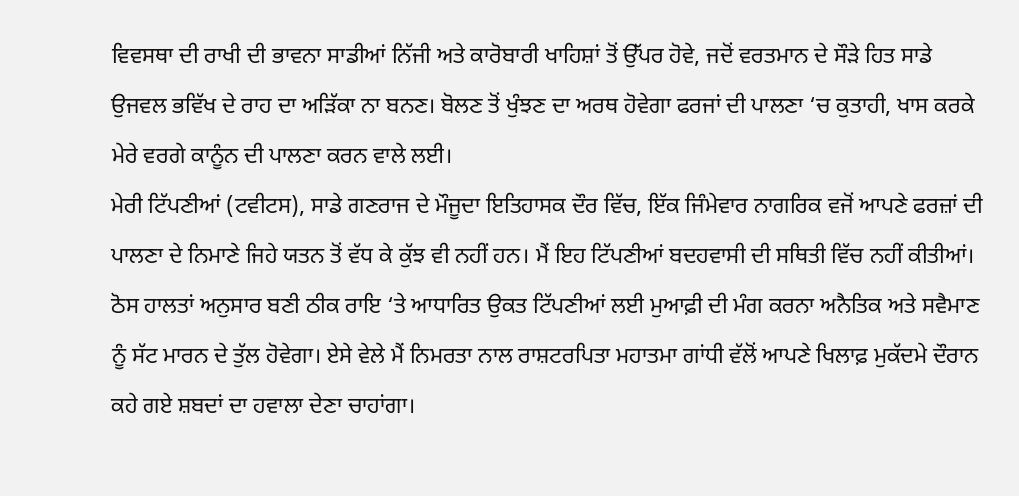ਵਿਵਸਥਾ ਦੀ ਰਾਖੀ ਦੀ ਭਾਵਨਾ ਸਾਡੀਆਂ ਨਿੱਜੀ ਅਤੇ ਕਾਰੋਬਾਰੀ ਖਾਹਿਸ਼ਾਂ ਤੋਂ ਉੱਪਰ ਹੋਵੇ, ਜਦੋਂ ਵਰਤਮਾਨ ਦੇ ਸੌੜੇ ਹਿਤ ਸਾਡੇ ਉਜਵਲ ਭਵਿੱਖ ਦੇ ਰਾਹ ਦਾ ਅੜਿੱਕਾ ਨਾ ਬਨਣ। ਬੋਲਣ ਤੋਂ ਖੁੰਝਣ ਦਾ ਅਰਥ ਹੋਵੇਗਾ ਫਰਜਾਂ ਦੀ ਪਾਲਣਾ ‘ਚ ਕੁਤਾਹੀ, ਖਾਸ ਕਰਕੇ ਮੇਰੇ ਵਰਗੇ ਕਾਨੂੰਨ ਦੀ ਪਾਲਣਾ ਕਰਨ ਵਾਲੇ ਲਈ।
ਮੇਰੀ ਟਿੱਪਣੀਆਂ (ਟਵੀਟਸ), ਸਾਡੇ ਗਣਰਾਜ ਦੇ ਮੌਜੂਦਾ ਇਤਿਹਾਸਕ ਦੌਰ ਵਿੱਚ, ਇੱਕ ਜਿੰਮੇਵਾਰ ਨਾਗਰਿਕ ਵਜੋਂ ਆਪਣੇ ਫਰਜ਼ਾਂ ਦੀ ਪਾਲਣਾ ਦੇ ਨਿਮਾਣੇ ਜਿਹੇ ਯਤਨ ਤੋਂ ਵੱਧ ਕੇ ਕੁੱਝ ਵੀ ਨਹੀਂ ਹਨ। ਮੈਂ ਇਹ ਟਿੱਪਣੀਆਂ ਬਦਹਵਾਸੀ ਦੀ ਸਥਿਤੀ ਵਿੱਚ ਨਹੀਂ ਕੀਤੀਆਂ। ਠੋਸ ਹਾਲਤਾਂ ਅਨੁਸਾਰ ਬਣੀ ਠੀਕ ਰਾਇ ‘ਤੇ ਆਧਾਰਿਤ ਉਕਤ ਟਿੱਪਣੀਆਂ ਲਈ ਮੁਆਫ਼ੀ ਦੀ ਮੰਗ ਕਰਨਾ ਅਨੈਤਿਕ ਅਤੇ ਸਵੈਮਾਣ ਨੂੰ ਸੱਟ ਮਾਰਨ ਦੇ ਤੁੱਲ ਹੋਵੇਗਾ। ਏਸੇ ਵੇਲੇ ਮੈਂ ਨਿਮਰਤਾ ਨਾਲ ਰਾਸ਼ਟਰਪਿਤਾ ਮਹਾਤਮਾ ਗਾਂਧੀ ਵੱਲੋਂ ਆਪਣੇ ਖਿਲਾਫ਼ ਮੁਕੱਦਮੇ ਦੌਰਾਨ ਕਹੇ ਗਏ ਸ਼ਬਦਾਂ ਦਾ ਹਵਾਲਾ ਦੇਣਾ ਚਾਹਾਂਗਾ।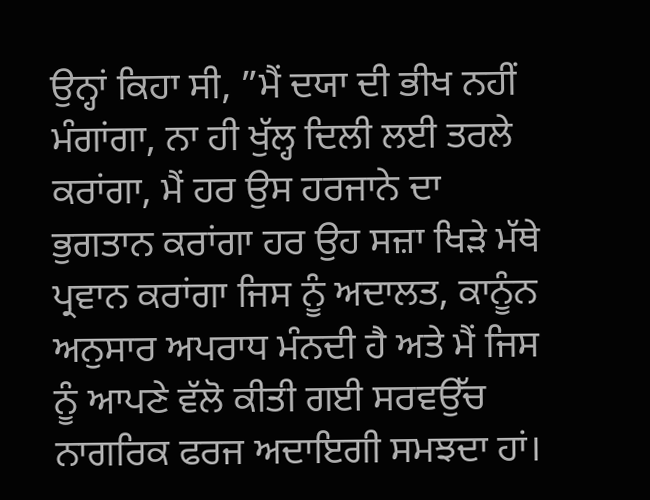ਉਨ੍ਹਾਂ ਕਿਹਾ ਸੀ, ”ਮੈਂ ਦਯਾ ਦੀ ਭੀਖ ਨਹੀਂ ਮੰਗਾਂਗਾ, ਨਾ ਹੀ ਖੁੱਲ੍ਹ ਦਿਲੀ ਲਈ ਤਰਲੇ ਕਰਾਂਗਾ, ਮੈਂ ਹਰ ਉਸ ਹਰਜਾਨੇ ਦਾ ਭੁਗਤਾਨ ਕਰਾਂਗਾ ਹਰ ਉਹ ਸਜ਼ਾ ਖਿੜੇ ਮੱਥੇ ਪ੍ਰਵਾਨ ਕਰਾਂਗਾ ਜਿਸ ਨੂੰ ਅਦਾਲਤ, ਕਾਨੂੰਨ ਅਨੁਸਾਰ ਅਪਰਾਧ ਮੰਨਦੀ ਹੈ ਅਤੇ ਮੈਂ ਜਿਸ ਨੂੰ ਆਪਣੇ ਵੱਲੋ ਕੀਤੀ ਗਈ ਸਰਵਉੱਚ ਨਾਗਰਿਕ ਫਰਜ ਅਦਾਇਗੀ ਸਮਝਦਾ ਹਾਂ।